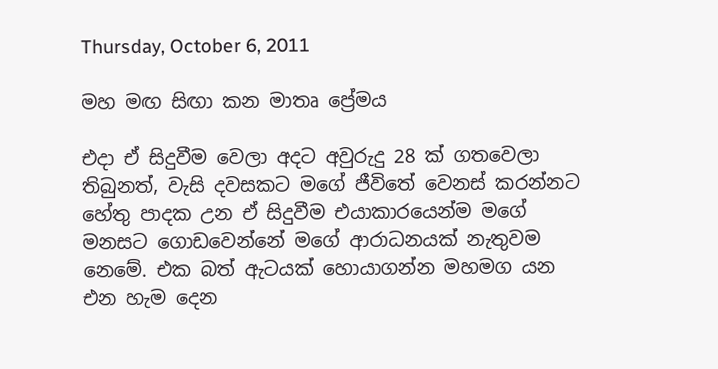Thursday, October 6, 2011

මහ මඟ සිඟා කන මාතෘ ප්‍රේමය

එදා ඒ සිදුවීම වෙලා අදට අවුරුදු 28 ක් ගතවෙලා තිබුනත්, වැසි දවසකට මගේ ජීවිතේ වෙනස් කරන්නට හේතු පාදක උන ඒ සිදුවීම එයාකාරයෙන්ම මගේ මනසට ගොඩවෙන්නේ මගේ ආරාධනයක් නැතුවම නෙමේ. එක බත් ඇටයක් හොයාගන්න මහමග යන එන හැම දෙන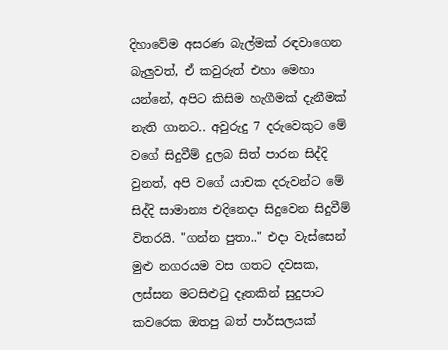දිහාවේම අසරණ බැල්මක් රඳවාගෙන බැලුවත්, ඒ කවුරුත් එහා මෙහා යන්නේ, අපිට කිසිම හැගීමක් දැනීමක් නැති ගානට.. අවුරුදු 7 දරුවෙකුට මේ වගේ සිදුවීම් දුලබ සිත් පාරන සිද්දි වුනත්, අපි වගේ යාචක දරුවන්ට මේ සිද්දි සාමාන්‍ය එදිනෙදා සිදුවෙන සිදුවීම් විතරයි. "ගන්න පුතා.." එදා වැස්සෙන් මුළු නගරයම වස ගතට දවසක, ලස්සන මටසිළුටු දෑතකින් සුදුපාට කවරෙක ඔතපු බත් පාර්සලයක්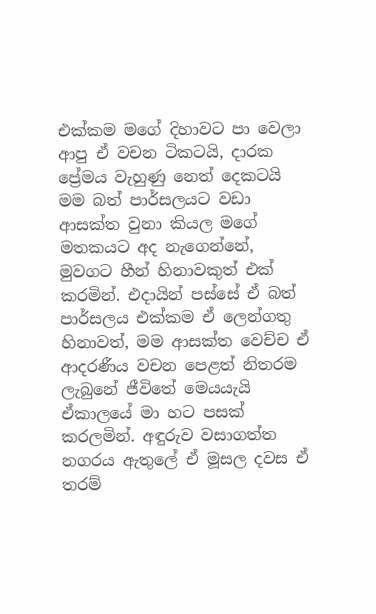එක්කම මගේ දිහාවට පා වෙලා ආපු ඒ වචන ටිකටයි, දාරක ප්‍රේමය වැහුණු නෙත් දෙකටයි මම බත් පාර්සලයට වඩා ආසක්ත වුනා කියල මගේ මතකයට අද නැගෙන්නේ, මුවගට හීන් හිනාවකුත් එක් කරමින්. එදායින් පස්සේ ඒ බත් පාර්සලය එක්කම ඒ ලෙන්ගතු හිනාවත්, මම ආසක්ත වෙච්ච ඒ ආදරණීය වචන පෙළත් නිතරම ලැබුනේ ජීවිතේ මෙයයැයි ඒකාලයේ මා හට පසක් කරලමින්. අඳුරුව වසාගත්ත නගරය ඇතුලේ ඒ මූසල දවස ඒ තරම්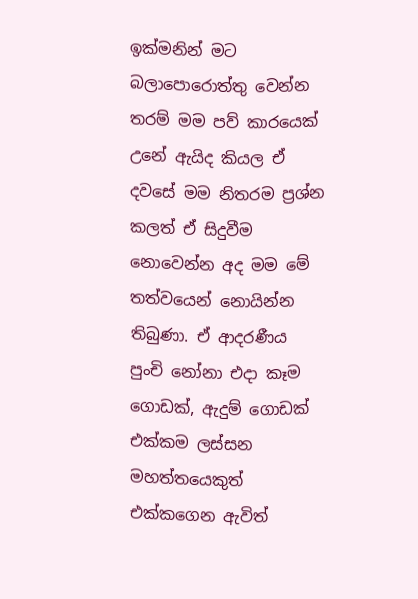ඉක්මනින් මට බලාපොරොත්තු වෙන්න තරම් මම පව් කාරයෙක් උනේ ඇයිද කියල ඒ දවසේ මම නිතරම ප්‍රශ්න කලත් ඒ සිදුවීම නොවෙන්න අද මම මේ තත්වයෙන් නොයින්න තිබුණා. ඒ ආදරණීය පුංචි නෝනා එදා කෑම ගොඩක්, ඇදුම් ගොඩක් එක්කම ලස්සන මහත්තයෙකුත් එක්කගෙන ඇවිත්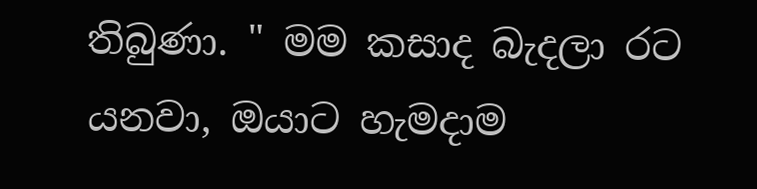තිබුණා. " මම කසාද බැදලා රට යනවා, ඔයාට හැමදාම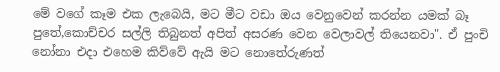මේ වගේ කෑම එක ලැබෙයි, මට මීට වඩා ඔය වෙනුවෙන් කරන්න යමක් බෑ පුතේ,කොච්චර සල්ලි තිබුනත් අපිත් අසරණ වෙන වෙලාවල් තියෙනවා". ඒ පුංචි නෝනා එදා එහෙම කිව්වේ ඇයි මට නොතේරුණත්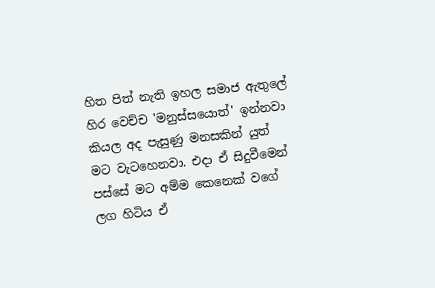හිත පිත් නැති ඉහල සමාජ ඇතුලේ හිර වෙච්ච 'මනුස්සයොත්' ඉන්නවා කියල අද පැසුණු මනසකින් යුත් මට වැටහෙනවා. එදා ඒ සිදුවීමෙන් පස්සේ මට අම්ම කෙනෙක් වගේ ලග හිටිය ඒ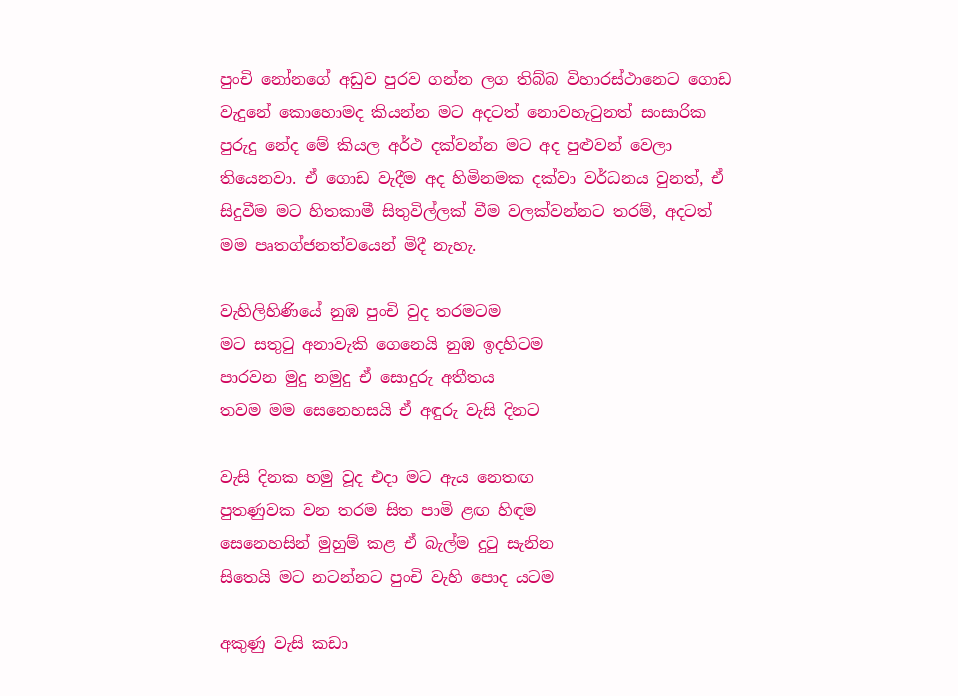පුංචි නෝනගේ අඩුව පුරව ගන්න ලග තිබ්බ විහාරස්ථානෙට ගොඩ වැදුනේ කොහොමද කියන්න මට අදටත් නොවහැටුනත් සංසාරික පුරුදු නේද මේ කියල අර්ථ දක්වන්න මට අද පුළුවන් වෙලා තියෙනවා. ඒ ගොඩ වැදීම අද හිමිනමක දක්වා වර්ධනය වුනත්, ඒ සිදුවීම මට හිතකාමී සිතුවිල්ලක් වීම වලක්වන්නට තරම්, අදටත් මම පෘතග්ජනත්වයෙන් මිදී නැහැ.

වැහිලිහිණියේ නුඹ පුංචි වුද තරමටම
මට සතුටු අනාවැකි ගෙනෙයි නුඹ ඉදහිටම
පාරවන මුදු නමුදු ඒ සොදුරු අතීතය
තවම මම සෙනෙහසයි ඒ අඳුරු වැසි දිනට

වැසි දිනක හමු වූද එදා මට ඇය නෙතඟ
පුතණුවක වන තරම සිත පාමි ළඟ හිඳම
සෙනෙහසින් මුහුම් කළ ඒ බැල්ම දුටු සැනින
සිතෙයි මට නටන්නට පුංචි වැහි පොද යටම

අකුණු වැසි කඩා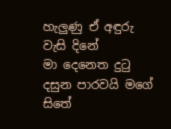හැලුණු ඒ අඳුරු වැසි දිනේ
මා දෙනෙත දුටු දසුන පාරවයි මගේ සිතේ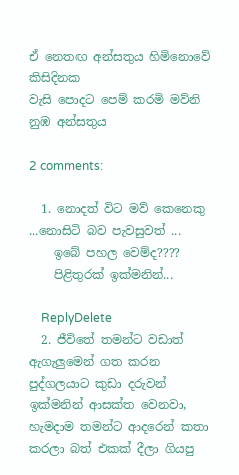ඒ නෙතඟ අන්සතුය හිමිනොවේ කිසිදිනක
වැසි පොදට පෙම් කරමි මව්නි නුඹ අන්සතුය

2 comments:

  1. නොදත් විට මව් කෙනෙකු ...නොසිටි බව පැවසුවත් ...
    ඉබේ පහල වෙම්ද????
    පිළිතුරක් ඉක්මනින්...

    ReplyDelete
  2. ජීවිතේ තමන්ට වඩාත් ඇගැලුමෙන් ගත කරන පුද්ගලයාට කුඩා දරුවන් ඉක්මනින් ආසක්ත වෙනවා, හැමදාම තමන්ට ආදරෙන් කතා කරලා බත් එකක් දීලා ගියපු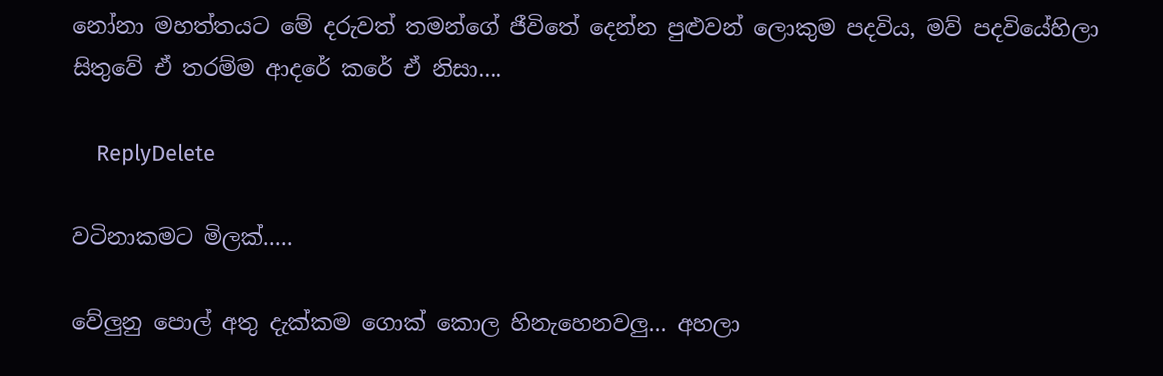නෝනා මහත්තයට මේ දරුවත් තමන්ගේ ජීවිතේ දෙන්න පුළුවන් ලොකුම පදවිය, මව් පදවියේහිලා සිතුවේ ඒ තරම්ම ආදරේ කරේ ඒ නිසා....

    ReplyDelete

වටිනාකමට මිලක්.....

වේලුනු පොල් අතු දැක්කම ගොක් කොල හිනැහෙනවලු... අහලා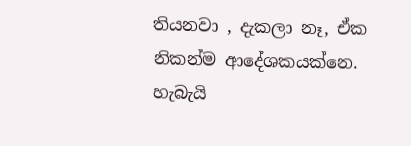තියනවා , දැකලා නෑ, ඒක නිකන්ම ආදේශකයක්නෙ. හැබැයි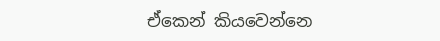ඒකෙන් කියවෙන්නෙ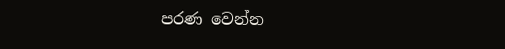පරණ වෙන්න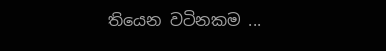තියෙන වටිනකම ...